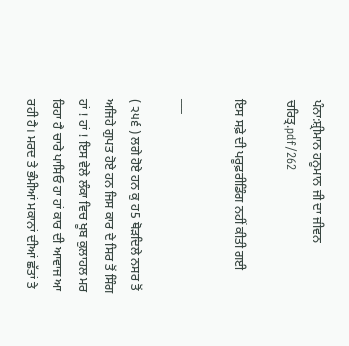ਪੰਨਾ:ਸ਼੍ਰੀਮਾਨ ਹਨੂਮਾਨ ਜੀ ਦਾ ਜੀਵਨ ਚਰਿਤ੍ਰ.pdf/262

ਇਸ ਸਫ਼ੇ ਦੀ ਪਰੂਫ਼ਰੀਡਿੰਗ ਨਹੀਂ ਕੀਤੀ ਗਈ

___

( ੨੫੬ ) ਲਗੇ ਹੋਏ ਹਨ ਕੁ ਹ5 ਥੋੜਦਿਲੇ ਨਸਰ ਤੋਂ ਅਜਿਹੇ ਗੁਪਤ ਹੋਏ ਹਨ ਜਿਸ ਕਾਰ ਦੇ ਸਿਰ ਤੋਂ ਸਿੰਗ ਹਾਂ ! ਹਾਂ ! ਇਸ ਵੇਲੇ ਲੰਕਾ ਵਿਚ ਖੂਬ ਕੁਲਾਹਲ ਮਰ ਰਿਹਾ ਹੈ ਚਾਰੇ ਪਾਸਿਓ ਹਾ ਹਾਂ ਕਾਰ ਦੀ ਆਵਾਜ ਆ ਰਹੀ ਹੈ। ਮਰਦ ਤੇ ਭੰਮੀਆਂ ਮਕਾਨਾਂ ਦੀਆਂ ਛੱਤਾਂ ਤੇ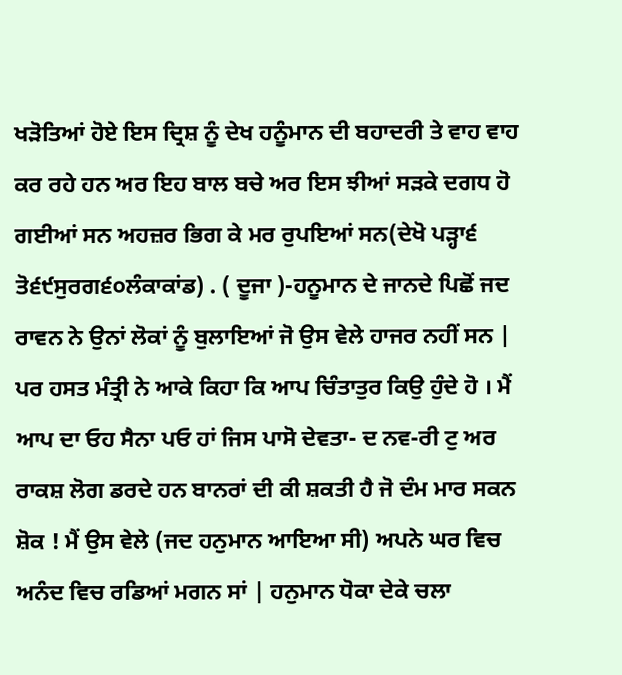ਖੜੋਤਿਆਂ ਹੋਏ ਇਸ ਦ੍ਰਿਸ਼ ਨੂੰ ਦੇਖ ਹਨੂੰਮਾਨ ਦੀ ਬਹਾਦਰੀ ਤੇ ਵਾਹ ਵਾਹ ਕਰ ਰਹੇ ਹਨ ਅਰ ਇਹ ਬਾਲ ਬਚੇ ਅਰ ਇਸ ਝੀਆਂ ਸੜਕੇ ਦਗਧ ਹੋ ਗਈਆਂ ਸਨ ਅਹਜ਼ਰ ਭਿਗ ਕੇ ਮਰ ਰੁਪਇਆਂ ਸਨ(ਦੇਖੋ ਪੜ੍ਹਾ੬ ਤੋ੬੯ਸੁਰਗ੬੦ਲੰਕਾਕਾਂਡ) . ( ਦੂਜਾ )-ਹਨੂਮਾਨ ਦੇ ਜਾਨਦੇ ਪਿਛੋਂ ਜਦ ਰਾਵਨ ਨੇ ਉਨਾਂ ਲੋਕਾਂ ਨੂੰ ਬੁਲਾਇਆਂ ਜੋ ਉਸ ਵੇਲੇ ਹਾਜਰ ਨਹੀਂ ਸਨ | ਪਰ ਹਸਤ ਮੰਤ੍ਰੀ ਨੇ ਆਕੇ ਕਿਹਾ ਕਿ ਆਪ ਚਿੰਤਾਤੁਰ ਕਿਉ ਹੁੰਦੇ ਹੋ । ਮੈਂ ਆਪ ਦਾ ਓਹ ਸੈਨਾ ਪਓ ਹਾਂ ਜਿਸ ਪਾਸੋ ਦੇਵਤਾ- ਦ ਨਵ-ਰੀ ਟੁ ਅਰ ਰਾਕਸ਼ ਲੋਗ ਡਰਦੇ ਹਨ ਬਾਨਰਾਂ ਦੀ ਕੀ ਸ਼ਕਤੀ ਹੈ ਜੋ ਦੰਮ ਮਾਰ ਸਕਨ ਸ਼ੋਕ ! ਮੈਂ ਉਸ ਵੇਲੇ (ਜਦ ਹਨੁਮਾਨ ਆਇਆ ਸੀ) ਅਪਨੇ ਘਰ ਵਿਚ ਅਨੰਦ ਵਿਚ ਰਡਿਆਂ ਮਗਨ ਸਾਂ | ਹਨੁਮਾਨ ਧੋਕਾ ਦੇਕੇ ਚਲਾ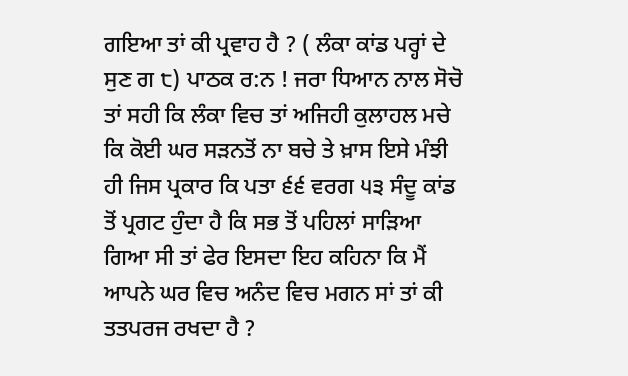ਗਇਆ ਤਾਂ ਕੀ ਪ੍ਰਵਾਹ ਹੈ ? ( ਲੰਕਾ ਕਾਂਡ ਪਰ੍ਹਾਂ ਦੇ ਸੁਣ ਗ ੮) ਪਾਠਕ ਰ:ਨ ! ਜਰਾ ਧਿਆਨ ਨਾਲ ਸੋਚੋ ਤਾਂ ਸਹੀ ਕਿ ਲੰਕਾ ਵਿਚ ਤਾਂ ਅਜਿਹੀ ਕੁਲਾਹਲ ਮਚੇ ਕਿ ਕੋਈ ਘਰ ਸੜਨਤੋਂ ਨਾ ਬਚੇ ਤੇ ਖ਼ਾਸ ਇਸੇ ਮੰਝੀ ਹੀ ਜਿਸ ਪ੍ਰਕਾਰ ਕਿ ਪਤਾ ੬੬ ਵਰਗ ੫੩ ਸੰਦੂ ਕਾਂਡ ਤੋਂ ਪ੍ਰਗਟ ਹੁੰਦਾ ਹੈ ਕਿ ਸਭ ਤੋਂ ਪਹਿਲਾਂ ਸਾੜਿਆ ਗਿਆ ਸੀ ਤਾਂ ਫੇਰ ਇਸਦਾ ਇਹ ਕਹਿਨਾ ਕਿ ਮੈਂ ਆਪਨੇ ਘਰ ਵਿਚ ਅਨੰਦ ਵਿਚ ਮਗਨ ਸਾਂ ਤਾਂ ਕੀ ਤਤਪਰਜ ਰਖਦਾ ਹੈ ?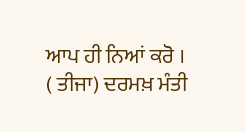ਆਪ ਹੀ ਨਿਆਂ ਕਰੋ । ( ਤੀਜਾ) ਦਰਮਖ਼ ਮੰਤੀ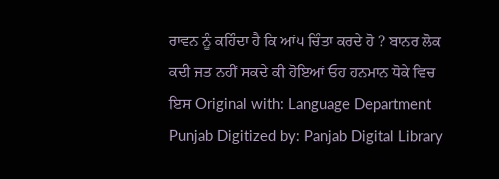ਰਾਵਨ ਨੂੰ ਕਹਿੰਦਾ ਹੈ ਕਿ ਆਂ੫ ਚਿੰਤਾ ਕਰਦੇ ਹੋ ? ਬਾਨਰ ਲੋਕ ਕਦੀ ਜਤ ਨਹੀਂ ਸਕਦੇ ਕੀ ਹੋਇਆਂ ਓਹ ਹਨਮਾਨ ਧੋਕੇ ਵਿਚ ਇਸ Original with: Language Department Punjab Digitized by: Panjab Digital Library